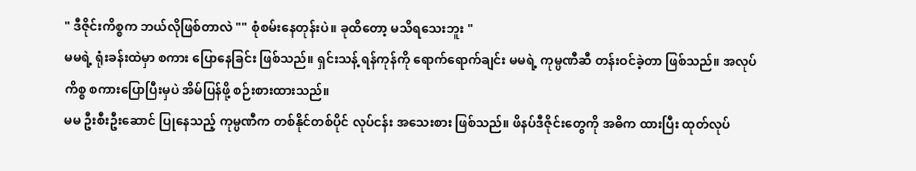" ဒီဇိုင်းကိစ္စက ဘယ်လိုဖြစ်တာလဲ "" စုံစမ်းနေတုန်းပဲ။ ခုထိတော့ မသိရသေးဘူး "
မမရဲ့ ရုံးခန်းထဲမှာ စကား ပြောနေခြင်း ဖြစ်သည်။ ရှင်းသန့် ရန်ကုန်ကို ရောက်ရောက်ချင်း မမရဲ့ ကုမ္ပဏီဆီ တန်းဝင်ခဲ့တာ ဖြစ်သည်။ အလုပ်ကိစ္စ စကားပြောပြီးမှပဲ အိမ်ပြန်ဖို့ စဉ်းစားထားသည်။
မမ ဦးစီးဦးဆောင် ပြုနေသည့် ကုမ္ပဏီက တစ်နိုင်တစ်ပိုင် လုပ်ငန်း အသေးစား ဖြစ်သည်။ ဖိနပ်ဒီဇိုင်းတွေကို အဓိက ထားပြီး ထုတ်လုပ်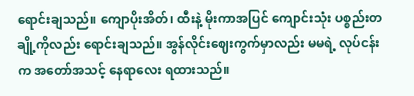ရောင်းချသည်။ ကျောပိုးအိတ်၊ ထီးနဲ့ မိုးကာအပြင် ကျောင်းသုံး ပစ္စည်းတချို့ကိုလည်း ရောင်းချသည်။ အွန်လိုင်းဈေးကွက်မှာလည်း မမရဲ့ လုပ်ငန်းက အတော်အသင့် နေရာလေး ရထားသည်။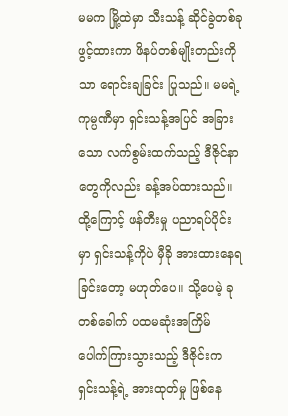မမက မြို့ထဲမှာ သီးသန့် ဆိုင်ခွဲတစ်ခု ဖွင့်ထားကာ ဖိနပ်တစ်မျိုးတည်းကိုသာ ရောင်းချခြင်း ပြုသည်။ မမရဲ့ ကုမ္ပဏီမှာ ရှင်းသန့်အပြင် အခြားသော လက်စွမ်းထက်သည့် ဒီဇိုင်နာတွေကိုလည်း ခန့်အပ်ထားသည်။ ထို့ကြောင့် ဖန်တီးမှု ပညာရပ်ပိုင်းမှာ ရှင်းသန့်ကိုပဲ မှီခို အားထားနေရခြင်းတော့ မဟုတ်ပေ။ သို့ပေမဲ့ ခုတစ်ခေါက် ပထမဆုံးအကြိမ် ပေါက်ကြားသွားသည့် ဒီဇိုင်းက ရှင်းသန့်ရဲ့ အားထုတ်မှု ဖြစ်နေ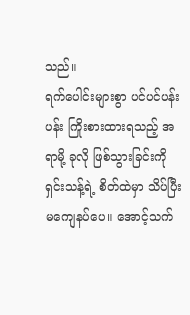သည်။
ရက်ပေါင်းများစွာ ပင်ပင်ပန်းပန်း ကြိုးစားထားရသည့် အရာမို့ ခုလို ဖြစ်သွားခြင်းကို ရှင်းသန့်ရဲ့ စိတ်ထဲမှာ သိပ်ပြီး မကျေနပ်ပေ။ အောင့်သက်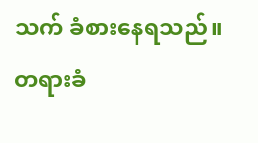သက် ခံစားနေရသည်။ တရားခံ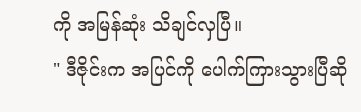ကို အမြန်ဆုံး သိချင်လှပြီ။
" ဒီဇိုင်းက အပြင်ကို ပေါက်ကြားသွားပြီဆို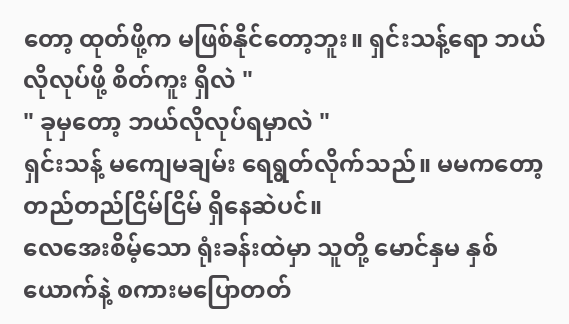တော့ ထုတ်ဖို့က မဖြစ်နိုင်တော့ဘူး။ ရှင်းသန့်ရော ဘယ်လိုလုပ်ဖို့ စိတ်ကူး ရှိလဲ "
" ခုမှတော့ ဘယ်လိုလုပ်ရမှာလဲ "
ရှင်းသန့် မကျေမချမ်း ရေရွတ်လိုက်သည်။ မမကတော့ တည်တည်ငြိမ်ငြိမ် ရှိနေဆဲပင်။
လေအေးစိမ့်သော ရုံးခန်းထဲမှာ သူတို့ မောင်နှမ နှစ်ယောက်နဲ့ စကားမပြောတတ်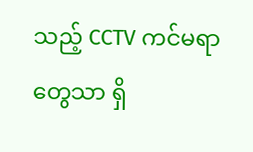သည့် CCTV ကင်မရာတွေသာ ရှိ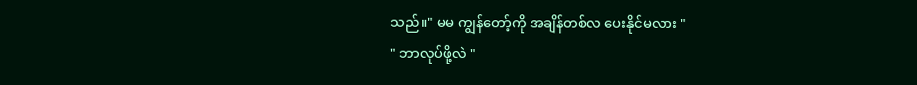သည်။" မမ ကျွန်တော့်ကို အချိန်တစ်လ ပေးနိုင်မလား "
" ဘာလုပ်ဖို့လဲ "